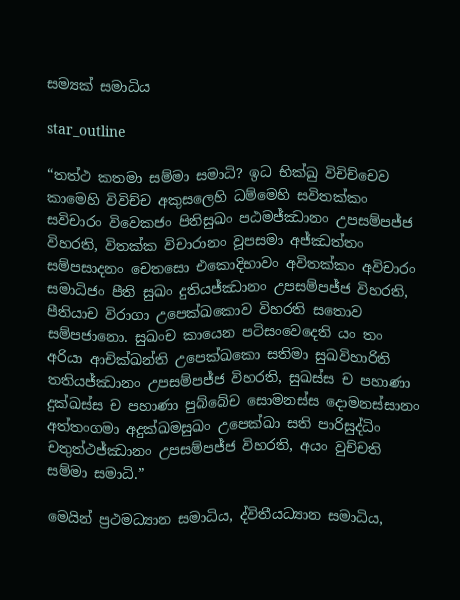සම්‍යක් සමාධිය

star_outline

“තත්ථ කතමා සම්මා සමාධි? ඉධ භික්ඛු විචිච්චෙව කාමෙහි විවිච්ච අකුසලෙහි ධම්මෙහි සවිතක්කං සවිචාරං විවෙකජං පිතිසුඛං පඨමජ්ඣානං උපසම්පජ්ජ විහරති, විතක්ක විචාරානං වූපසමා අජ්ඣත්තං සම්පසාදනං චෙතසො එකොදිභාවං අවිතක්කං අවිචාරං සමාධිජං පීති සුඛං දුතියජ්ඣානං උපසම්පජ්ජ විහරති, පීතියාච විරාගා උපෙක්ඛකොව විහරති සතොව සම්පජානො. සුඛංච කායෙන පටිසංවෙදෙති යං තං අරියා ආචික්ඛන්ති උපෙක්ඛකො සතිමා සුඛවිහාරිති තතියජ්ඣානං උපසම්පජ්ජ විහරති, සුඛස්ස ච පහාණා දුක්ඛස්ස ච පහාණා පුබ්බේච සොමනස්ස දොමනස්සානං අත්තංගමා අදුක්ඛමසුඛං උපෙක්ඛා සති පාරිසුද්ධිං චතුත්ථජ්ඣානං උපසම්පජ්ජ විහරති, අයං වුච්චති සම්මා සමාධි.”

මෙයින් ප්‍ර‍ථමධ්‍යාන සමාධිය, ද්විතීයධ්‍යාන සමාධිය,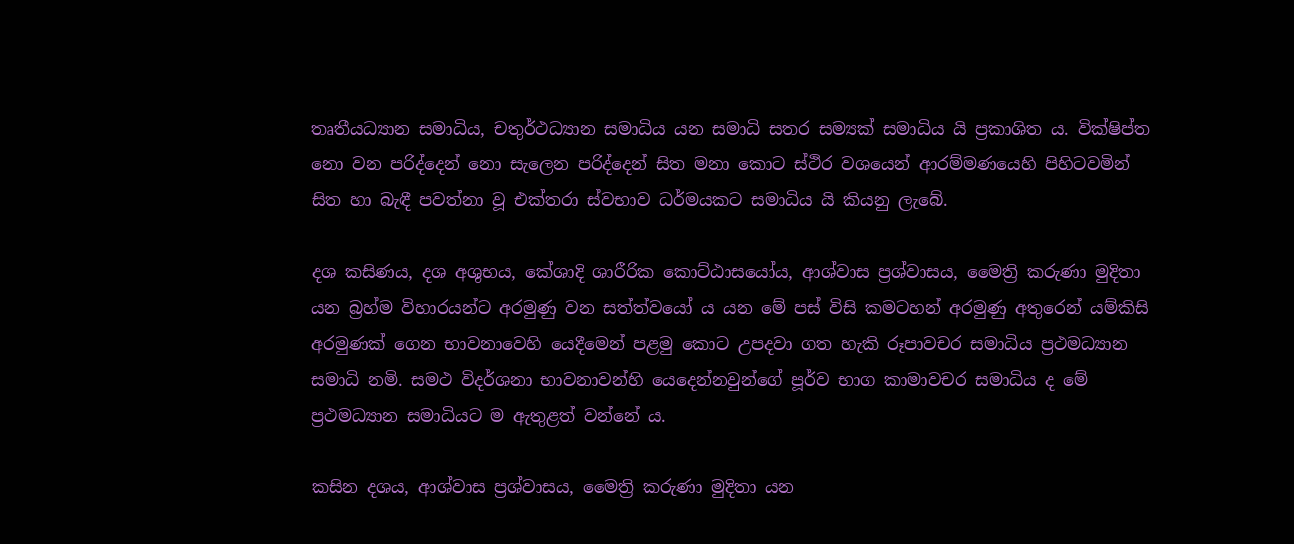තෘතීයධ්‍යාන සමාධිය, චතුර්ථධ්‍යාන සමාධිය යන සමාධි සතර සම්‍යක් සමාධිය යි ප්‍ර‍කාශිත ය. වික්ෂිප්ත නො වන පරිද්දෙන් නො සැලෙන පරිද්දෙන් සිත මනා කොට ස්ථිර වශයෙන් ආරම්මණයෙහි පිහිටවමින් සිත හා බැඳී පවත්නා වූ එක්තරා ස්වභාව ධර්මයකට සමාධිය යි කියනු ලැබේ.

දශ කසිණය, දශ අශුභය, කේශාදි ශාරීරික කොට්ඨාසයෝය, ආශ්වාස ප්‍ර‍ශ්වාසය, මෛත්‍රි කරුණා මුදිතා යන බ්‍ර‍හ්ම විහාරයන්ට අරමුණු වන සත්ත්වයෝ ය යන මේ පස් විසි කමටහන් අරමුණු අතුරෙන් යම්කිසි අරමුණක් ගෙන භාවනාවෙහි යෙදීමෙන් පළමු කොට උපදවා ගත හැකි රූපාවචර සමාධිය ප්‍ර‍ථමධ්‍යාන සමාධි නමි. සමථ විදර්ශනා භාවනාවන්හි යෙදෙන්නවුන්ගේ පූර්ව භාග කාමාවචර සමාධිය ද මේ ප්‍ර‍ථමධ්‍යාන සමාධියට ම ඇතුළත් වන්නේ ය.

කසින දශය, ආශ්වාස ප්‍ර‍ශ්වාසය, මෛත්‍රි කරුණා මුදිතා යන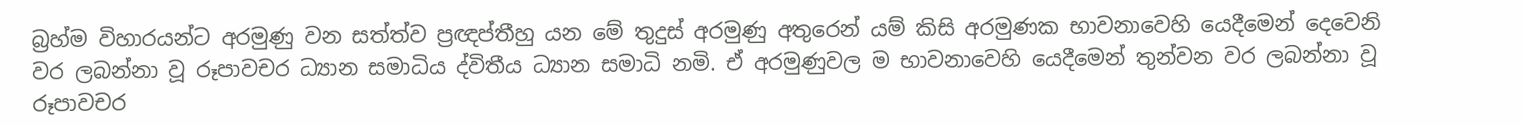බ්‍ර‍හ්ම විහාරයන්ට අරමුණු වන සත්ත්ව ප්‍ර‍ඥප්තීහු යන මේ තුදුස් අරමුණු අතුරෙන් යම් කිසි අරමුණක භාවනාවෙහි යෙදීමෙන් දෙවෙනි වර ලබන්නා වූ රූපාවචර ධ්‍යාන සමාධිය ද්විතීය ධ්‍යාන සමාධි නමි. ඒ අරමුණුවල ම භාවනාවෙහි යෙදීමෙන් තුන්වන වර ලබන්නා වූ රූපාවචර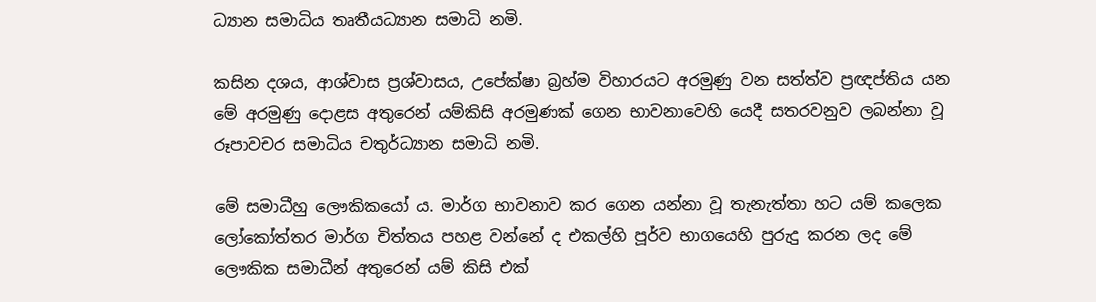ධ්‍යාන සමාධිය තෘතීයධ්‍යාන සමාධි නමි.

කසින දශය, ආශ්වාස ප්‍ර‍ශ්වාසය, උපේක්ෂා බ්‍ර‍හ්ම විහාරයට අරමුණු වන සත්ත්ව ප්‍ර‍ඥප්තිය යන මේ අරමුණු දොළස අතුරෙන් යම්කිසි අරමුණක් ගෙන භාවනාවෙහි යෙදී සතරවනුව ලබන්නා වූ රූපාවචර සමාධිය චතුර්ධ්‍යාන සමාධි නමි.

මේ සමාධීහු ලෞකිකයෝ ය. මාර්ග භාවනාව කර ගෙන යන්නා වූ තැනැත්තා හට යම් කලෙක ලෝකෝත්තර මාර්ග චිත්තය පහළ වන්නේ ද එකල්හි පූර්ව භාගයෙහි පුරුදු කරන ලද මේ ලෞකික සමාධීන් අතුරෙන් යම් කිසි එක්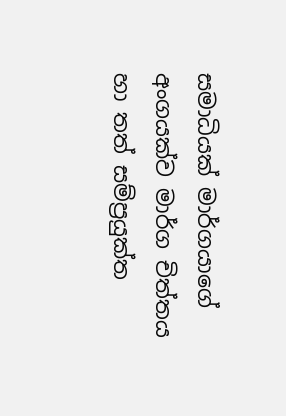සමාධියක් මාර්ගයාගේ අංගයක්ව මාර්ග චිත්තය හා තත් සම්ප්‍ර‍යුක්ත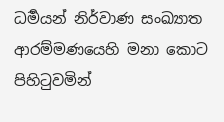ධර්‍මයන් නිර්වාණ සංඛ්‍යාත ආරම්මණයෙහි මනා කොට පිහිටුවමින්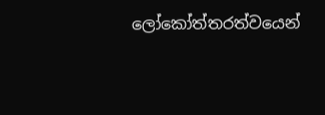ලෝකෝත්තරත්වයෙන්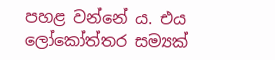පහළ වන්නේ ය. එය ලෝකෝත්තර සම්‍යක්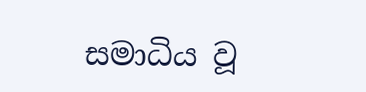සමාධිය වූ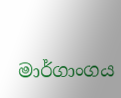මාර්ගාංගය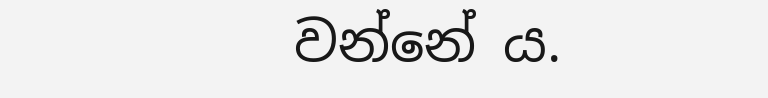වන්නේ ය.